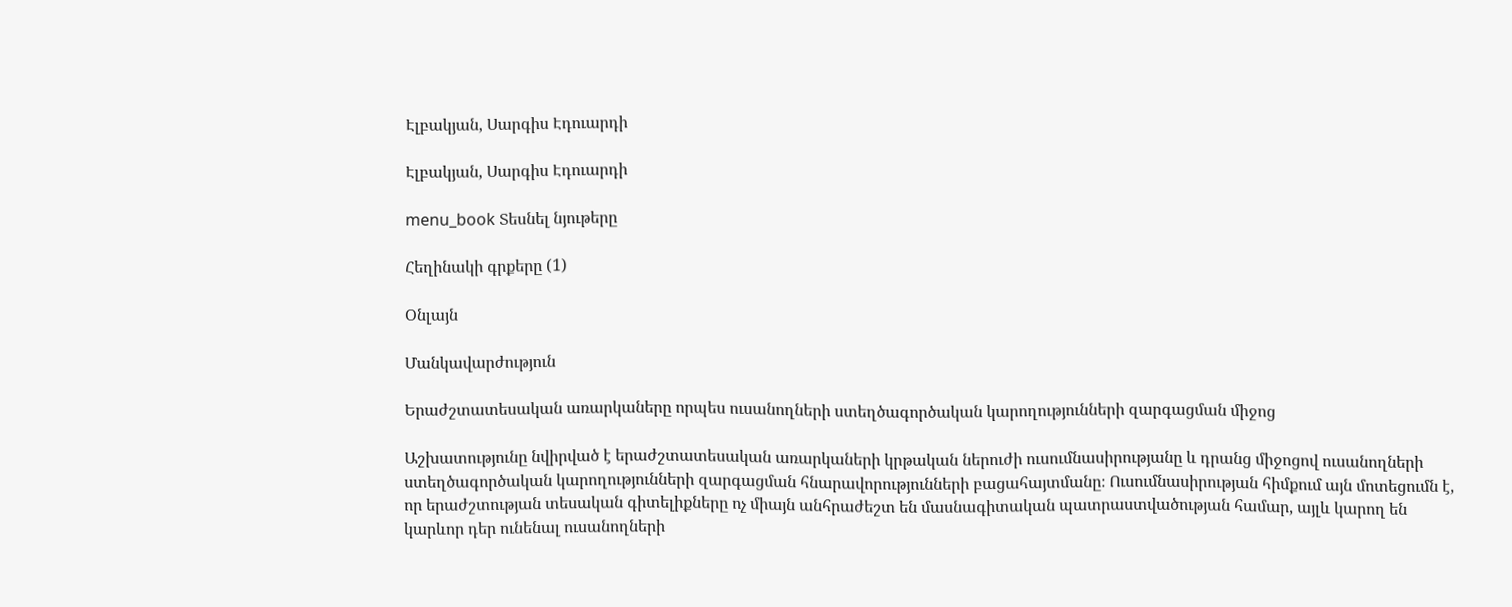Էլբակյան, Սարգիս Էդուարդի

Էլբակյան, Սարգիս Էդուարդի

menu_book Տեսնել նյութերը

Հեղինակի գրքերը (1)

Օնլայն

Մանկավարժություն

Երաժշտատեսական առարկաները որպես ուսանողների ստեղծագործական կարողությունների զարգացման միջոց

Աշխատությունը նվիրված է երաժշտատեսական առարկաների կրթական ներուժի ուսումնասիրությանը և դրանց միջոցով ուսանողների ստեղծագործական կարողությունների զարգացման հնարավորությունների բացահայտմանը։ Ուսումնասիրության հիմքում այն մոտեցումն է, որ երաժշտության տեսական գիտելիքները ոչ միայն անհրաժեշտ են մասնագիտական պատրաստվածության համար, այլև կարող են կարևոր դեր ունենալ ուսանողների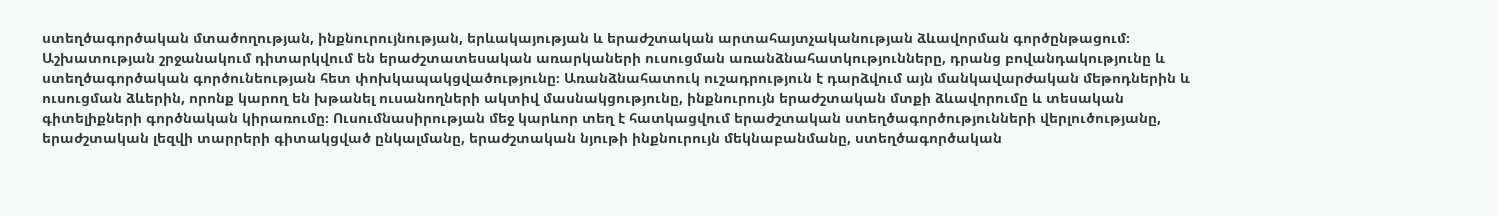ստեղծագործական մտածողության, ինքնուրույնության, երևակայության և երաժշտական արտահայտչականության ձևավորման գործընթացում։ Աշխատության շրջանակում դիտարկվում են երաժշտատեսական առարկաների ուսուցման առանձնահատկությունները, դրանց բովանդակությունը և ստեղծագործական գործունեության հետ փոխկապակցվածությունը։ Առանձնահատուկ ուշադրություն է դարձվում այն մանկավարժական մեթոդներին և ուսուցման ձևերին, որոնք կարող են խթանել ուսանողների ակտիվ մասնակցությունը, ինքնուրույն երաժշտական մտքի ձևավորումը և տեսական գիտելիքների գործնական կիրառումը։ Ուսումնասիրության մեջ կարևոր տեղ է հատկացվում երաժշտական ստեղծագործությունների վերլուծությանը, երաժշտական լեզվի տարրերի գիտակցված ընկալմանը, երաժշտական նյութի ինքնուրույն մեկնաբանմանը, ստեղծագործական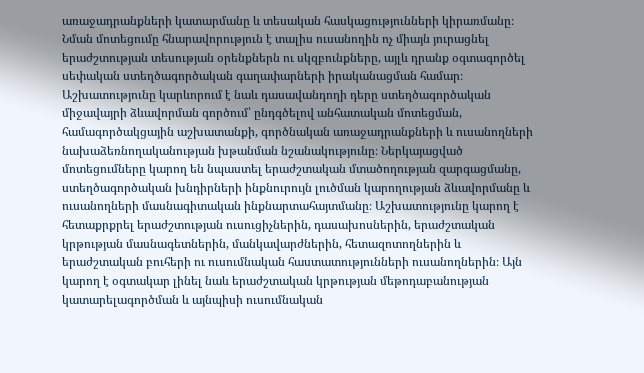առաջադրանքների կատարմանը և տեսական հասկացությունների կիրառմանը։ Նման մոտեցումը հնարավորություն է տալիս ուսանողին ոչ միայն յուրացնել երաժշտության տեսության օրենքներն ու սկզբունքները, այլև դրանք օգտագործել սեփական ստեղծագործական գաղափարների իրականացման համար։ Աշխատությունը կարևորում է նաև դասավանդողի դերը ստեղծագործական միջավայրի ձևավորման գործում՝ ընդգծելով անհատական մոտեցման, համագործակցային աշխատանքի, գործնական առաջադրանքների և ուսանողների նախաձեռնողականության խթանման նշանակությունը։ Ներկայացված մոտեցումները կարող են նպաստել երաժշտական մտածողության զարգացմանը, ստեղծագործական խնդիրների ինքնուրույն լուծման կարողության ձևավորմանը և ուսանողների մասնագիտական ինքնարտահայտմանը։ Աշխատությունը կարող է հետաքրքրել երաժշտության ուսուցիչներին, դասախոսներին, երաժշտական կրթության մասնագետներին, մանկավարժներին, հետազոտողներին և երաժշտական բուհերի ու ուսումնական հաստատությունների ուսանողներին։ Այն կարող է օգտակար լինել նաև երաժշտական կրթության մեթոդաբանության կատարելագործման և այնպիսի ուսումնական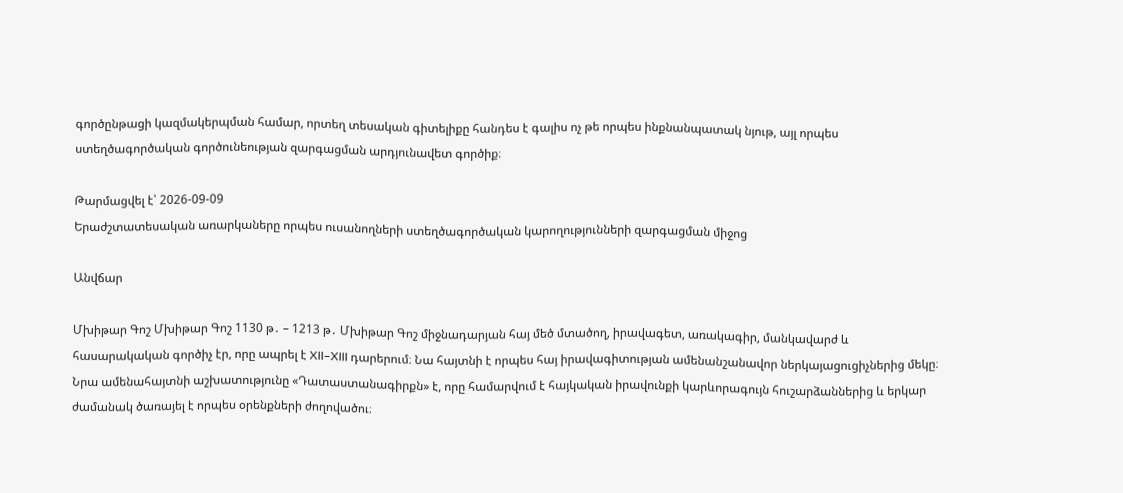գործընթացի կազմակերպման համար, որտեղ տեսական գիտելիքը հանդես է գալիս ոչ թե որպես ինքնանպատակ նյութ, այլ որպես ստեղծագործական գործունեության զարգացման արդյունավետ գործիք։

Թարմացվել է՝ 2026-09-09
Երաժշտատեսական առարկաները որպես ուսանողների ստեղծագործական կարողությունների զարգացման միջոց

Անվճար

Մխիթար Գոշ Մխիթար Գոշ 1130 թ․ – 1213 թ․ Մխիթար Գոշ միջնադարյան հայ մեծ մտածող, իրավագետ, առակագիր, մանկավարժ և հասարակական գործիչ էր, որը ապրել է XII–XIII դարերում։ Նա հայտնի է որպես հայ իրավագիտության ամենանշանավոր ներկայացուցիչներից մեկը։ Նրա ամենահայտնի աշխատությունը «Դատաստանագիրքն» է, որը համարվում է հայկական իրավունքի կարևորագույն հուշարձաններից և երկար ժամանակ ծառայել է որպես օրենքների ժողովածու։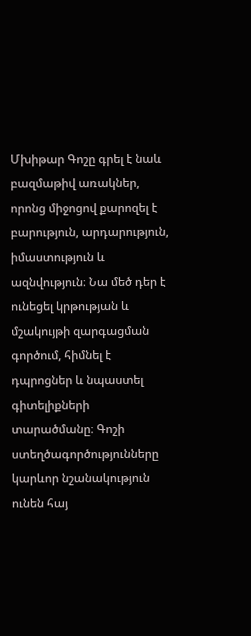Մխիթար Գոշը գրել է նաև բազմաթիվ առակներ, որոնց միջոցով քարոզել է բարություն, արդարություն, իմաստություն և ազնվություն։ Նա մեծ դեր է ունեցել կրթության և մշակույթի զարգացման գործում, հիմնել է դպրոցներ և նպաստել գիտելիքների տարածմանը։ Գոշի ստեղծագործությունները կարևոր նշանակություն ունեն հայ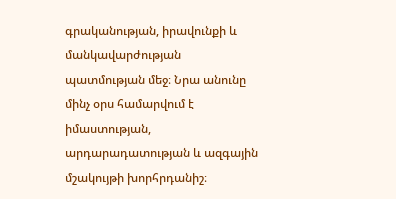գրականության, իրավունքի և մանկավարժության պատմության մեջ։ Նրա անունը մինչ օրս համարվում է իմաստության, արդարադատության և ազգային մշակույթի խորհրդանիշ։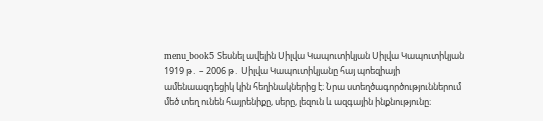menu_book5 Տեսնել ավելին Սիլվա Կապուտիկյան Սիլվա Կապուտիկյան 1919 թ․ – 2006 թ․ Սիլվա Կապուտիկյանը հայ պոեզիայի ամենաազդեցիկ կին հեղինակներից է։ Նրա ստեղծագործություններում մեծ տեղ ունեն հայրենիքը, սերը, լեզուն և ազգային ինքնությունը։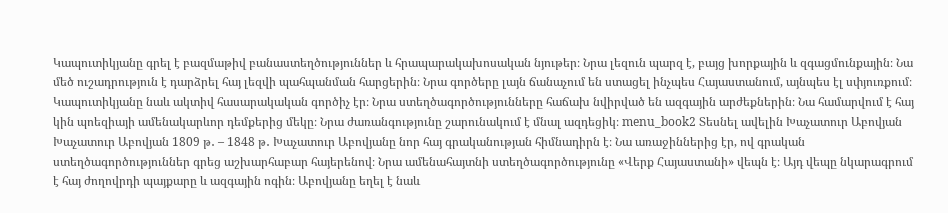Կապուտիկյանը գրել է բազմաթիվ բանաստեղծություններ և հրապարակախոսական նյութեր։ Նրա լեզուն պարզ է, բայց խորքային և զգացմունքային։ Նա մեծ ուշադրություն է դարձրել հայ լեզվի պահպանման հարցերին։ Նրա գործերը լայն ճանաչում են ստացել ինչպես Հայաստանում, այնպես էլ սփյուռքում։ Կապուտիկյանը նաև ակտիվ հասարակական գործիչ էր։ Նրա ստեղծագործությունները հաճախ նվիրված են ազգային արժեքներին։ Նա համարվում է հայ կին պոեզիայի ամենակարևոր դեմքերից մեկը։ Նրա ժառանգությունը շարունակում է մնալ ազդեցիկ։ menu_book2 Տեսնել ավելին Խաչատուր Աբովյան Խաչատուր Աբովյան 1809 թ․ – 1848 թ․ Խաչատուր Աբովյանը նոր հայ գրականության հիմնադիրն է։ Նա առաջիններից էր, ով գրական ստեղծագործություններ գրեց աշխարհաբար հայերենով։ Նրա ամենահայտնի ստեղծագործությունը «Վերք Հայաստանի» վեպն է։ Այդ վեպը նկարագրում է հայ ժողովրդի պայքարը և ազգային ոգին։ Աբովյանը եղել է նաև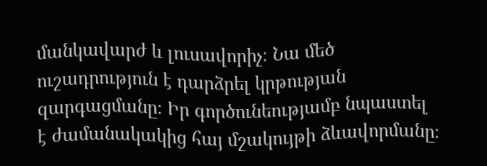մանկավարժ և լուսավորիչ։ Նա մեծ ուշադրություն է դարձրել կրթության զարգացմանը։ Իր գործունեությամբ նպաստել է ժամանակակից հայ մշակույթի ձևավորմանը։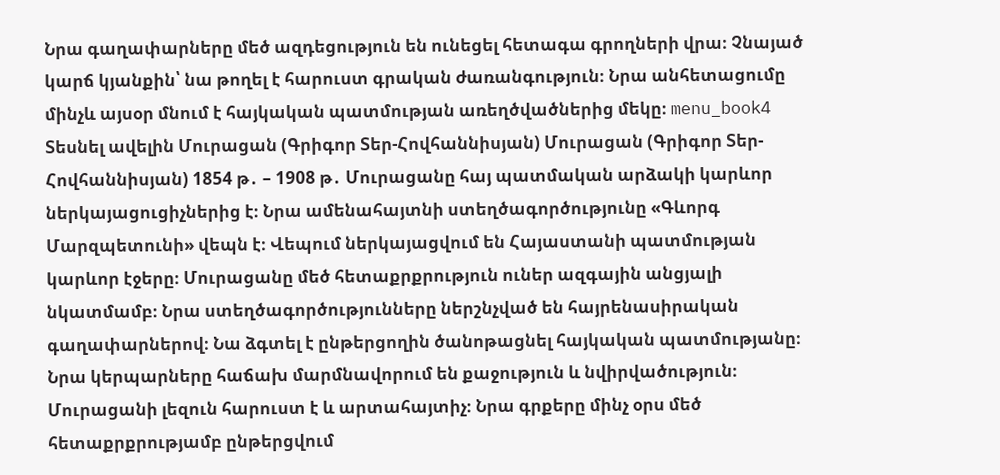Նրա գաղափարները մեծ ազդեցություն են ունեցել հետագա գրողների վրա։ Չնայած կարճ կյանքին՝ նա թողել է հարուստ գրական ժառանգություն։ Նրա անհետացումը մինչև այսօր մնում է հայկական պատմության առեղծվածներից մեկը։ menu_book4 Տեսնել ավելին Մուրացան (Գրիգոր Տեր-Հովհաննիսյան) Մուրացան (Գրիգոր Տեր-Հովհաննիսյան) 1854 թ․ – 1908 թ․ Մուրացանը հայ պատմական արձակի կարևոր ներկայացուցիչներից է։ Նրա ամենահայտնի ստեղծագործությունը «Գևորգ Մարզպետունի» վեպն է։ Վեպում ներկայացվում են Հայաստանի պատմության կարևոր էջերը։ Մուրացանը մեծ հետաքրքրություն ուներ ազգային անցյալի նկատմամբ։ Նրա ստեղծագործությունները ներշնչված են հայրենասիրական գաղափարներով։ Նա ձգտել է ընթերցողին ծանոթացնել հայկական պատմությանը։ Նրա կերպարները հաճախ մարմնավորում են քաջություն և նվիրվածություն։ Մուրացանի լեզուն հարուստ է և արտահայտիչ։ Նրա գրքերը մինչ օրս մեծ հետաքրքրությամբ ընթերցվում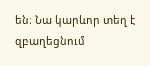են։ Նա կարևոր տեղ է զբաղեցնում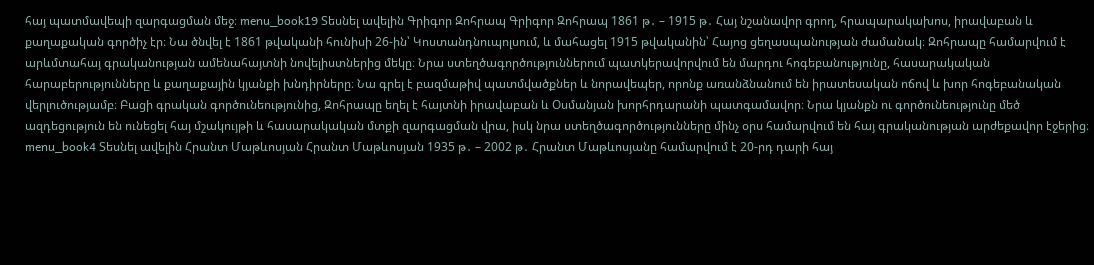հայ պատմավեպի զարգացման մեջ։ menu_book19 Տեսնել ավելին Գրիգոր Զոհրապ Գրիգոր Զոհրապ 1861 թ․ – 1915 թ․ Հայ նշանավոր գրող, հրապարակախոս, իրավաբան և քաղաքական գործիչ էր։ Նա ծնվել է 1861 թվականի հունիսի 26-ին՝ Կոստանդնուպոլսում, և մահացել 1915 թվականին՝ Հայոց ցեղասպանության ժամանակ։ Զոհրապը համարվում է արևմտահայ գրականության ամենահայտնի նովելիստներից մեկը։ Նրա ստեղծագործություններում պատկերավորվում են մարդու հոգեբանությունը, հասարակական հարաբերությունները և քաղաքային կյանքի խնդիրները։ Նա գրել է բազմաթիվ պատմվածքներ և նորավեպեր, որոնք առանձնանում են իրատեսական ոճով և խոր հոգեբանական վերլուծությամբ։ Բացի գրական գործունեությունից, Զոհրապը եղել է հայտնի իրավաբան և Օսմանյան խորհրդարանի պատգամավոր։ Նրա կյանքն ու գործունեությունը մեծ ազդեցություն են ունեցել հայ մշակույթի և հասարակական մտքի զարգացման վրա, իսկ նրա ստեղծագործությունները մինչ օրս համարվում են հայ գրականության արժեքավոր էջերից։ menu_book4 Տեսնել ավելին Հրանտ Մաթևոսյան Հրանտ Մաթևոսյան 1935 թ․ – 2002 թ․ Հրանտ Մաթևոսյանը համարվում է 20-րդ դարի հայ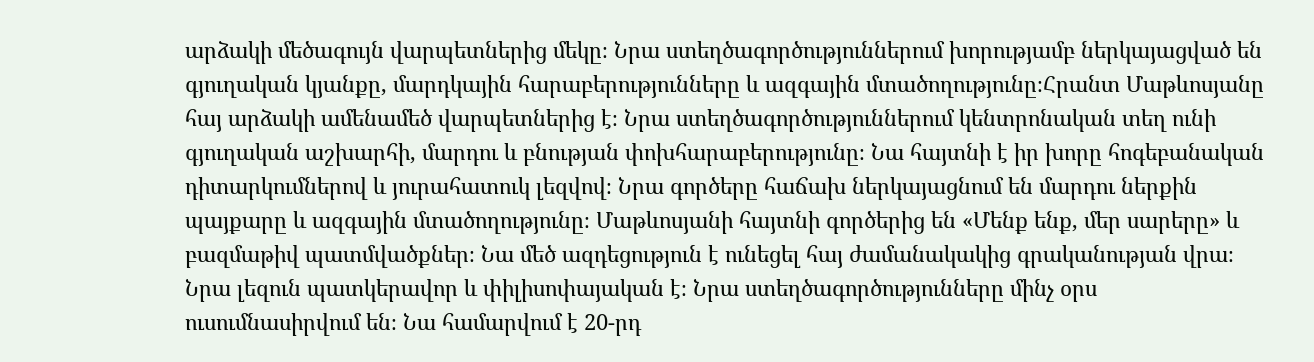արձակի մեծագույն վարպետներից մեկը։ Նրա ստեղծագործություններում խորությամբ ներկայացված են գյուղական կյանքը, մարդկային հարաբերությունները և ազգային մտածողությունը։Հրանտ Մաթևոսյանը հայ արձակի ամենամեծ վարպետներից է։ Նրա ստեղծագործություններում կենտրոնական տեղ ունի գյուղական աշխարհի, մարդու և բնության փոխհարաբերությունը։ Նա հայտնի է իր խորը հոգեբանական դիտարկումներով և յուրահատուկ լեզվով։ Նրա գործերը հաճախ ներկայացնում են մարդու ներքին պայքարը և ազգային մտածողությունը։ Մաթևոսյանի հայտնի գործերից են «Մենք ենք, մեր սարերը» և բազմաթիվ պատմվածքներ։ Նա մեծ ազդեցություն է ունեցել հայ ժամանակակից գրականության վրա։ Նրա լեզուն պատկերավոր և փիլիսոփայական է։ Նրա ստեղծագործությունները մինչ օրս ուսումնասիրվում են։ Նա համարվում է 20-րդ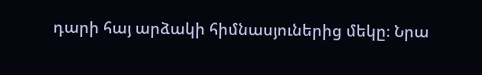դարի հայ արձակի հիմնասյուներից մեկը։ Նրա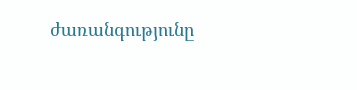ժառանգությունը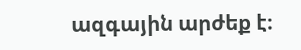ազգային արժեք է։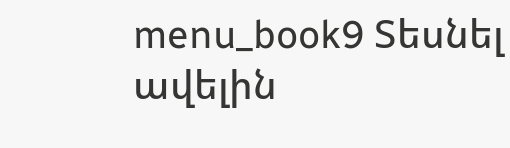menu_book9 Տեսնել ավելին